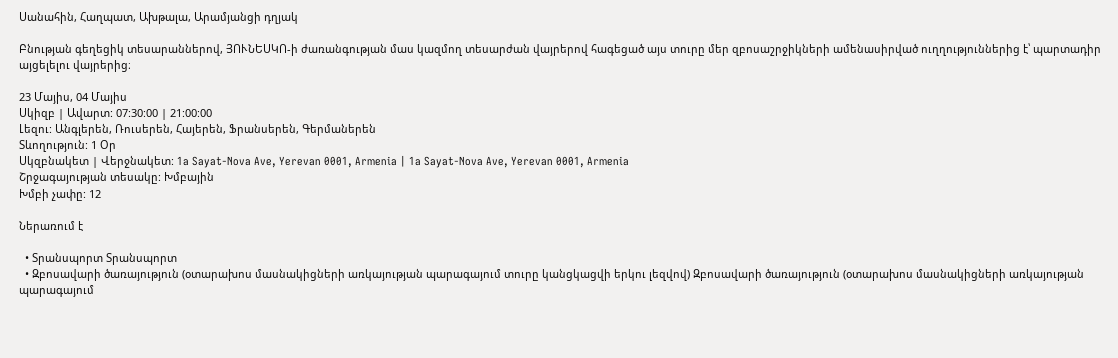Սանահին, Հաղպատ, Ախթալա, Արամյանցի դղյակ

Բնության գեղեցիկ տեսարաններով, ՅՈՒՆԵՍԿՈ-ի ժառանգության մաս կազմող տեսարժան վայրերով հագեցած այս տուրը մեր զբոսաշրջիկների ամենասիրված ուղղություններից է՝ պարտադիր այցելելու վայրերից։

23 Մայիս, 04 Մայիս
Սկիզբ | Ավարտ: 07:30:00 | 21:00:00
Լեզու: Անգլերեն, Ռուսերեն, Հայերեն, Ֆրանսերեն, Գերմաներեն
Տևողություն: 1 Օր
Սկզբնակետ | Վերջնակետ: 1a Sayat-Nova Ave, Yerevan 0001, Armenia | 1a Sayat-Nova Ave, Yerevan 0001, Armenia
Շրջագայության տեսակը: Խմբային
Խմբի չափը: 12

Ներառում է

  • Տրանսպորտ Տրանսպորտ
  • Զբոսավարի ծառայություն (օտարախոս մասնակիցների առկայության պարագայում տուրը կանցկացվի երկու լեզվով) Զբոսավարի ծառայություն (օտարախոս մասնակիցների առկայության պարագայում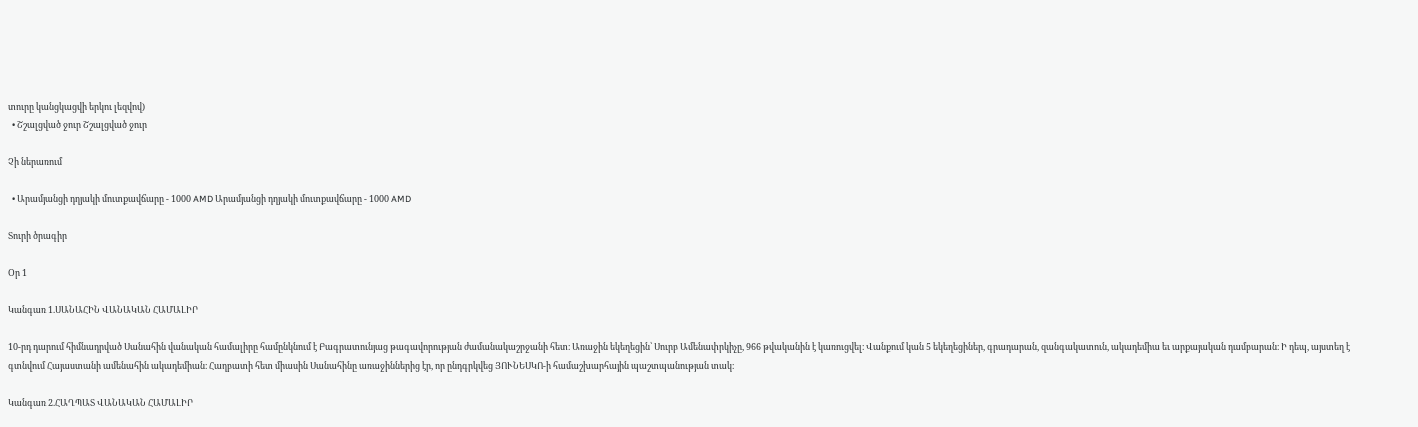տուրը կանցկացվի երկու լեզվով)
  • Շշալցված ջուր Շշալցված ջուր

Չի ներառում

  • Արամյանցի դղյակի մուտքավճարը - 1000 AMD Արամյանցի դղյակի մուտքավճարը - 1000 AMD

Տուրի ծրագիր

Օր 1

Կանգառ 1.ՍԱՆԱՀԻՆ ՎԱՆԱԿԱՆ ՀԱՄԱԼԻՐ

10-րդ դարում հիմնադրված Սանահին վանական համալիրը համընկնում է Բագրատունյաց թագավորության ժամանակաշրջանի հետ։ Առաջին եկեղեցին՝ Սուրբ Ամենափրկիչը, 966 թվականին է կառուցվել։ Վանքում կան 5 եկեղեցիներ, գրադարան, զանգակատուն, ակադեմիա եւ արքայական դամբարան։ Ի դեպ, այստեղ է գտնվում Հայաստանի ամենահին ակադեմիան։ Հաղբատի հետ միասին Սանահինը առաջիններից էր, որ ընդգրկվեց ՅՈՒՆԵՍԿՈ-ի համաշխարհային պաշտպանության տակ։

Կանգառ 2.ՀԱՂՊԱՏ ՎԱՆԱԿԱՆ ՀԱՄԱԼԻՐ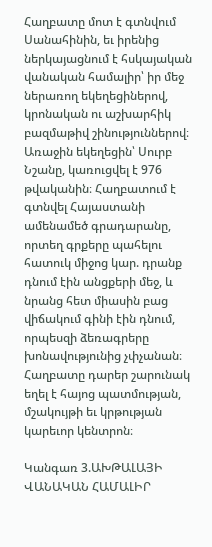Հաղբատը մոտ է գտնվում Սանահինին, եւ իրենից ներկայացնում է հսկայական վանական համալիր՝ իր մեջ ներառող եկեղեցիներով, կրոնական ու աշխարհիկ բազմաթիվ շինություններով։ Առաջին եկեղեցին՝ Սուրբ Նշանը, կառուցվել է 976 թվականին։ Հաղբատում է գտնվել Հայաստանի ամենամեծ գրադարանը, որտեղ գրքերը պահելու հատուկ միջոց կար. դրանք դնում էին անցքերի մեջ, և նրանց հետ միասին բաց վիճակում գինի էին դնում, որպեսզի ձեռագրերը խոնավությունից չփչանան։ Հաղբատը դարեր շարունակ եղել է հայոց պատմության, մշակույթի եւ կրթության կարեւոր կենտրոն։

Կանգառ 3.ԱԽԹԱԼԱՅԻ ՎԱՆԱԿԱՆ ՀԱՄԱԼԻՐ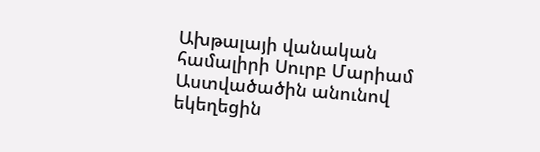Ախթալայի վանական համալիրի Սուրբ Մարիամ Աստվածածին անունով եկեղեցին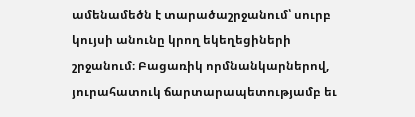ամենամեծն է տարածաշրջանում՝ սուրբ կույսի անունը կրող եկեղեցիների շրջանում։ Բացառիկ որմնանկարներով, յուրահատուկ ճարտարապետությամբ եւ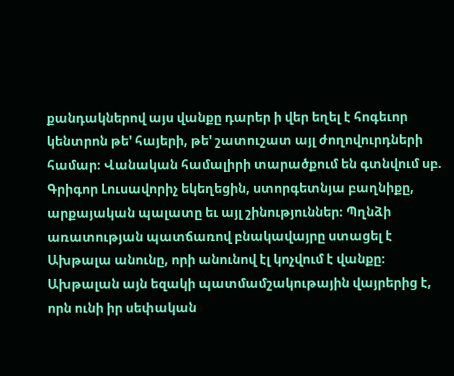քանդակներով այս վանքը դարեր ի վեր եղել է հոգեւոր կենտրոն թե' հայերի, թե' շատուշատ այլ ժողովուրդների համար։ Վանական համալիրի տարածքում են գտնվում սբ. Գրիգոր Լուսավորիչ եկեղեցին, ստորգետնյա բաղնիքը, արքայական պալատը եւ այլ շինություններ։ Պղնձի առատության պատճառով բնակավայրը ստացել է Ախթալա անունը, որի անունով էլ կոչվում է վանքը։ Ախթալան այն եզակի պատմամշակութային վայրերից է, որն ունի իր սեփական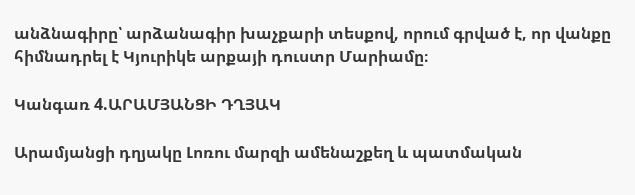անձնագիրը՝ արձանագիր խաչքարի տեսքով, որում գրված է, որ վանքը հիմնադրել է Կյուրիկե արքայի դուստր Մարիամը։

Կանգառ 4.ԱՐԱՄՅԱՆՑԻ ԴՂՅԱԿ

Արամյանցի դղյակը Լոռու մարզի ամենաշքեղ և պատմական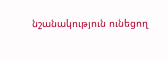նշանակություն ունեցող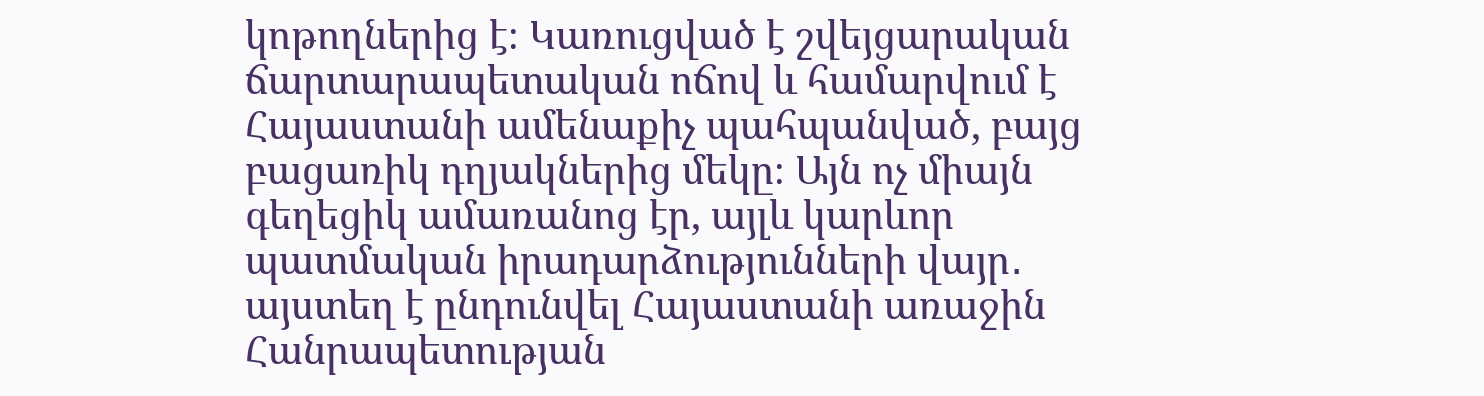կոթողներից է։ Կառուցված է շվեյցարական ճարտարապետական ոճով և համարվում է Հայաստանի ամենաքիչ պահպանված, բայց բացառիկ դղյակներից մեկը։ Այն ոչ միայն գեղեցիկ ամառանոց էր, այլև կարևոր պատմական իրադարձությունների վայր․ այստեղ է ընդունվել Հայաստանի առաջին Հանրապետության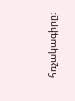հռչակագիրը։